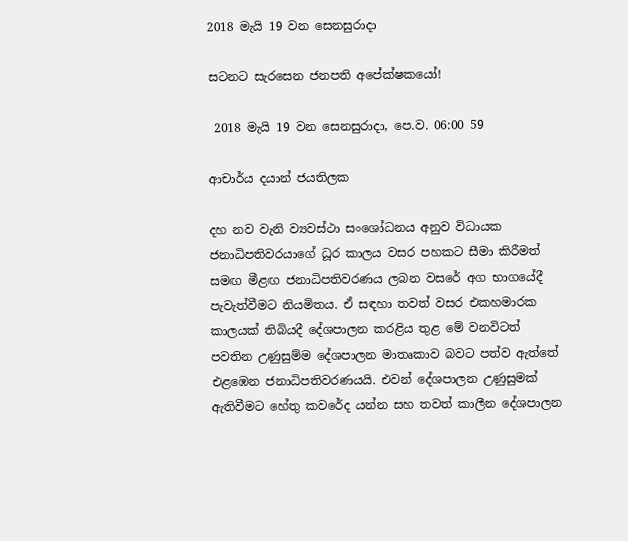2018 මැයි 19 වන සෙනසුරාදා

සටනට සැරසෙන ජනපති අපේක්ෂකයෝ!

 2018 මැයි 19 වන සෙනසුරාදා, පෙ.ව. 06:00 59

ආචාර්ය දයාන් ජයතිලක

දහ නව වැනි ව්‍යවස්ථා සංශෝධනය අනුව විධායක ජනාධිපතිවරයාගේ ධූර කාලය වසර පහකට සීමා කිරීමත් සමඟ මීළඟ ජනාධිපතිවරණය ලබන වසරේ අග භාගයේදී පැවැත්වීමට නියමිතය. ඒ සඳහා තවත් වසර එකහමාරක කාලයක් තිබියදී දේශපාලන කරළිය තුළ මේ වනවිටත් පවතින උණුසුම්ම දේශපාලන මාතෘකාව බවට පත්ව ඇත්තේ එළඹෙන ජනාධිපතිවරණයයි. එවන් දේශපාලන උණුසුමක් ඇතිවීමට හේතු කවරේද යන්න සහ තවත් කාලීන දේශපාලන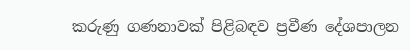කරුණු ගණනාවක් පිළිබඳව ප්‍රවීණ දේශපාලන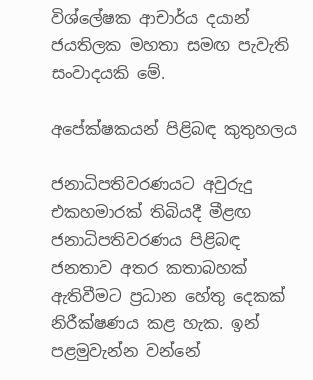විශ්ලේෂක ආචාර්ය දයාන් ජයතිලක මහතා සමඟ පැවැති සංවාදයකි මේ.

අපේක්ෂකයන් පිළිබඳ කුතුහලය

ජනාධිපතිවරණයට අවුරුදු එකහමාරක් තිබියදී මීළඟ ජනාධිපතිවරණය පිළිබඳ ජනතාව අතර කතාබහක් ඇතිවීමට ප්‍රධාන හේතු දෙකක් නිරීක්ෂණය කළ හැක. ඉන් පළමුවැන්න වන්නේ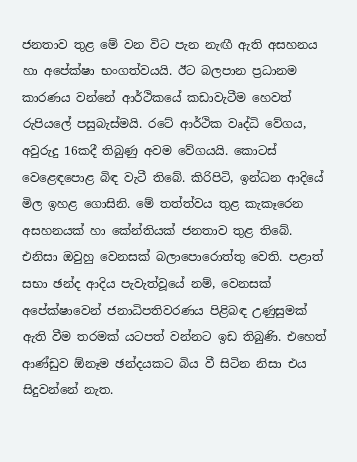ජනතාව තුළ මේ වන විට පැන නැඟී ඇති අසහනය හා අපේක්ෂා භංගත්වයයි. ඊට බලපාන ප්‍රධානම කාරණය වන්නේ ආර්ථිකයේ කඩාවැටීම හෙවත් රුපියලේ පසුබැස්මයි. රටේ ආර්ථික වෘද්ධි වේගය, අවුරුදු 16කදී තිබුණු අවම වේගයයි. කොටස් වෙළෙඳපොළ බිඳ වැටී තිබේ. කිරිපිටි, ඉන්ධන ආදියේ මිල ඉහළ ගොසිනි. මේ තත්ත්වය තුළ කැකෑරෙන අසහනයක් හා කේන්තියක් ජනතාව තුළ තිබේ. එනිසා ඔවුහු වෙනසක් බලාපොරොත්තු වෙති. පළාත් සභා ඡන්ද ආදිය පැවැත්වූයේ නම්, වෙනසක් අපේක්ෂාවෙන් ජනාධිපතිවරණය පිළිබඳ උණුසුමක් ඇති වීම තරමක් යටපත් වන්නට ඉඩ තිබුණි. එහෙත් ආණ්ඩුව ඕනෑම ඡන්දයකට බිය වී සිටින නිසා එය සිදුවන්නේ නැත.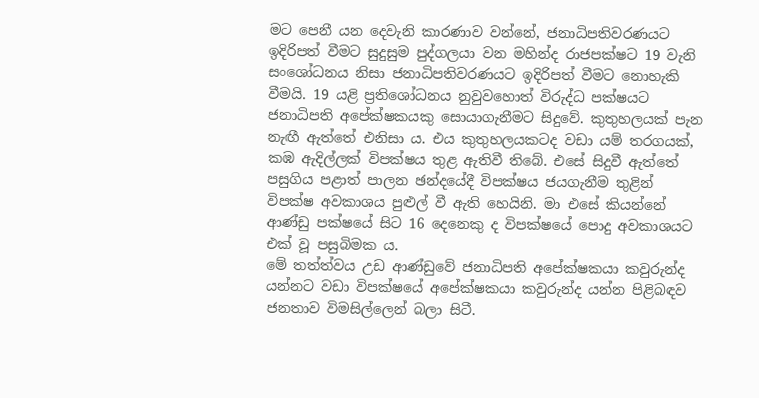මට පෙනී යන දෙවැනි කාරණාව වන්නේ, ජනාධිපතිවරණයට ඉදිරිපත් වීමට සුදුසුම පුද්ගලයා වන මහින්ද රාජපක්ෂට 19 වැනි සංශෝධනය නිසා ජනාධිපතිවරණයට ඉදිරිපත් වීමට නොහැකි වීමයි. 19 යළි ප්‍රතිශෝධනය නුවුවහොත් විරුද්ධ පක්ෂයට ජනාධිපති අපේක්ෂකයකු සොයාගැනීමට සිදුවේ. කුතුහලයක් පැන නැඟී ඇත්තේ එනිසා ය. එය කුතුහලයකටද වඩා යම් තරගයක්, කඹ ඇදිල්ලක් විපක්ෂය තුළ ඇතිවී තිබේ. එසේ සිදුවී ඇත්තේ පසුගිය පළාත් පාලන ඡන්දයේදී විපක්ෂය ජයගැනීම තුළින් විපක්ෂ අවකාශය පුළුල් වී ඇති හෙයිනි. මා එසේ කියන්නේ ආණ්ඩු පක්ෂයේ සිට 16 දෙනෙකු ද විපක්ෂයේ පොදු අවකාශයට එක් වූ පසුබිමක ය.
මේ තත්ත්වය උඩ ආණ්ඩුවේ ජනාධිපති අපේක්ෂකයා කවුරුන්ද යන්නට වඩා විපක්ෂයේ අපේක්ෂකයා කවුරුන්ද යන්න පිළිබඳව ජනතාව විමසිල්ලෙන් බලා සිටී.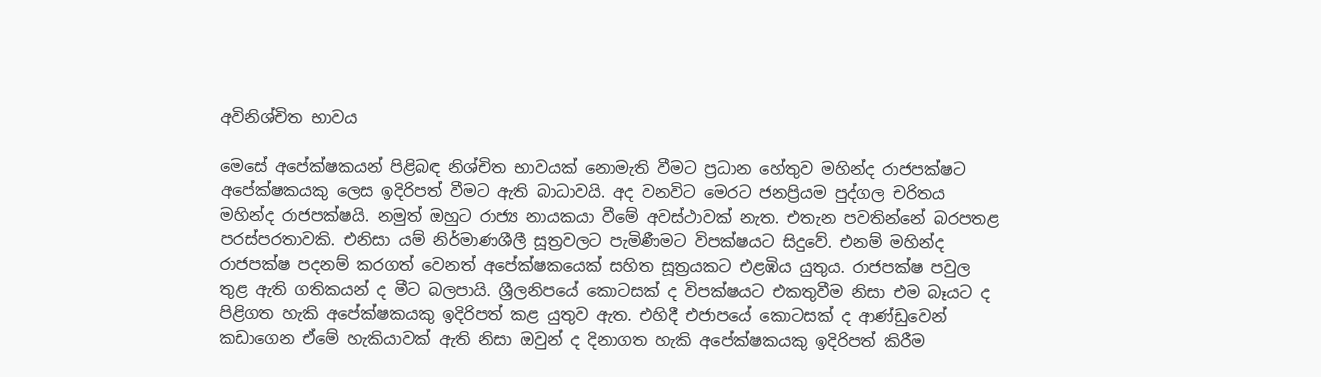අවිනිශ්චිත භාවය

මෙසේ අපේක්ෂකයන් පිළිබඳ නිශ්චිත භාවයක් නොමැති වීමට ප්‍රධාන හේතුව මහින්ද රාජපක්ෂට අපේක්ෂකයකු ලෙස ඉදිරිපත් වීමට ඇති බාධාවයි. අද වනවිට මෙරට ජනප්‍රියම පුද්ගල චරිතය මහින්ද රාජපක්ෂයි. නමුත් ඔහුට රාජ්‍ය නායකයා වීමේ අවස්ථාවක් නැත. එතැන පවතින්නේ බරපතළ පරස්පරතාවකි. එනිසා යම් නිර්මාණශීලී සූත්‍රවලට පැමිණීමට විපක්ෂයට සිදුවේ. එනම් මහින්ද රාජපක්ෂ පදනම් කරගත් වෙනත් අපේක්ෂකයෙක් සහිත සූත්‍රයකට එළඹිය යුතුය. රාජපක්ෂ පවුල තුළ ඇති ගතිකයන් ද මීට බලපායි. ශ්‍රීලනිපයේ කොටසක් ද විපක්ෂයට එකතුවීම නිසා එම බෑයට ද පිළිගත හැකි අපේක්ෂකයකු ඉදිරිපත් කළ යුතුව ඇත. එහිදී එජාපයේ කොටසක් ද ආණ්ඩුවෙන් කඩාගෙන ඒමේ හැකියාවක් ඇති නිසා ඔවුන් ද දිනාගත හැකි අපේක්ෂකයකු ඉදිරිපත් කිරීම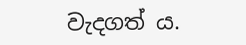වැදගත් ය.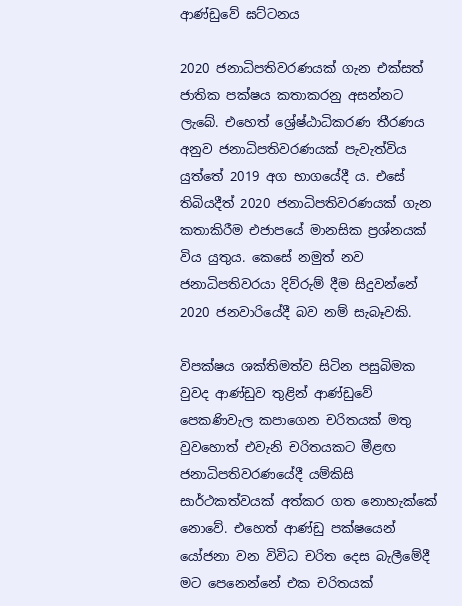ආණ්ඩුවේ ඝට්ටනය

2020 ජනාධිපතිවරණයක් ගැන එක්සත් ජාතික පක්ෂය කතාකරනු අසන්නට ලැබේ. එහෙත් ශ්‍රේෂ්ඨාධිකරණ තීරණය අනුව ජනාධිපතිවරණයක් පැවැත්විය යුත්තේ 2019 අග භාගයේදී ය. එසේ තිබියදීත් 2020 ජනාධිපතිවරණයක් ගැන කතාකිරීම එජාපයේ මානසික ප්‍රශ්නයක් විය යුතුය. කෙසේ නමුත් නව ජනාධිපතිවරයා දිව්රුම් දීම සිදුවන්නේ 2020 ජනවාරියේදී බව නම් සැබෑවකි.

විපක්ෂය ශක්තිමත්ව සිටින පසුබිමක වුවද ආණ්ඩුව තුළින් ආණ්ඩුවේ පෙකණිවැල කපාගෙන චරිතයක් මතු වුවහොත් එවැනි චරිතයකට මීළඟ ජනාධිපතිවරණයේදී යම්කිසි සාර්ථකත්වයක් අත්කර ගත නොහැක්කේ නොවේ. එහෙත් ආණ්ඩු පක්ෂයෙන් යෝජනා වන විවිධ චරිත දෙස බැලීමේදී මට පෙනෙන්නේ එක චරිතයක්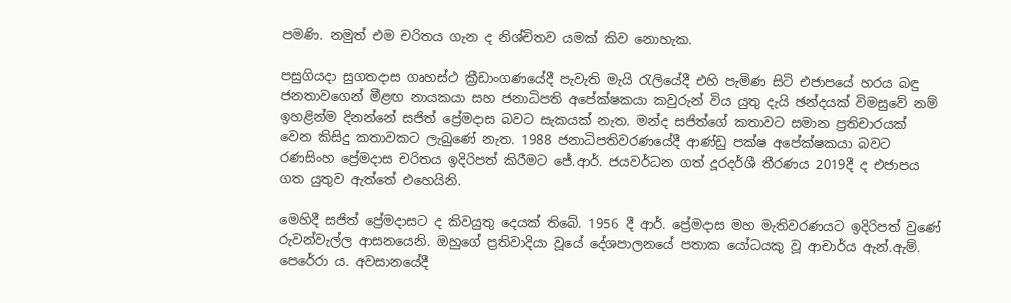පමණි. නමුත් එම චරිතය ගැන ද නිශ්චිතව යමක් කිව නොහැක.

පසුගියදා සුගතදාස ගෘහස්ථ ක්‍රීඩාංගණයේදී පැවැති මැයි රැලියේදී එහි පැමිණ සිටි එජාපයේ හරය බඳු ජනතාවගෙන් මීළඟ නායකයා සහ ජනාධිපති අපේක්ෂකයා කවුරුන් විය යුතු දැයි ඡන්දයක් විමසුවේ නම් ඉහළින්ම දිනන්නේ සජිත් ප්‍රේමදාස බවට සැකයක් නැත. මන්ද සජිත්ගේ කතාවට සමාන ප්‍රතිචාරයක් වෙන කිසිදු කතාවකට ලැබුණේ නැත. 1988 ජනාධිපතිවරණයේදී ආණ්ඩු පක්ෂ අපේක්ෂකයා බවට රණසිංහ ප්‍රේමදාස චරිතය ඉදිරිපත් කිරීමට ජේ.ආර්. ජයවර්ධන ගත් දූරදර්ශී තීරණය 2019දී ද එජාපය ගත යුතුව ඇත්තේ එහෙයිනි.

මෙහිදී සජිත් ප්‍රේමදාසට ද කිවයුතු දෙයක් තිබේ. 1956 දී ආර්. ප්‍රේමදාස මහ මැතිවරණයට ඉදිරිපත් වුණේ රුවන්වැල්ල ආසනයෙනි. ඔහුගේ ප්‍රතිවාදියා වූයේ දේශපාලනයේ පතාක යෝධයකු වූ ආචාර්ය ඇන්.ඇම්. පෙරේරා ය. අවසානයේදී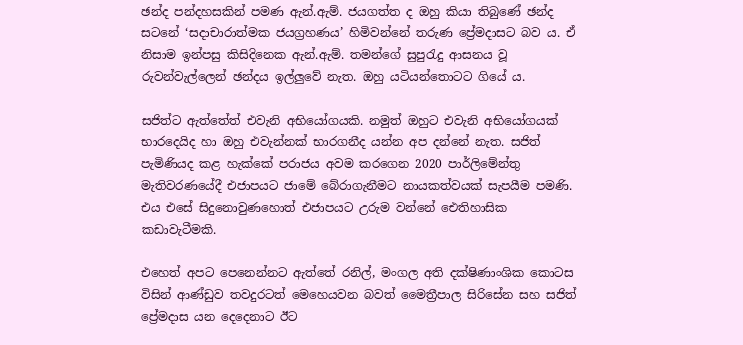ඡන්ද පන්දහසකින් පමණ ඇන්.ඇම්. ජයගත්ත ද ඔහු කියා තිබුණේ ඡන්ද සටනේ ‘සදාචාරාත්මක ජයග්‍රහණය’ හිමිවන්නේ තරුණ ප්‍රේමදාසට බව ය. ඒ නිසාම ඉන්පසු කිසිදිනෙක ඇන්.ඇම්. තමන්ගේ සුපුරැදු ආසනය වූ රුවන්වැල්ලෙන් ඡන්දය ඉල්ලුවේ නැත. ඔහු යටියන්තොටට ගියේ ය.

සජිත්ට ඇත්තේත් එවැනි අභියෝගයකි. නමුත් ඔහුට එවැනි අභියෝගයක් භාරදෙයිද හා ඔහු එවැන්නක් භාරගනීද යන්න අප දන්නේ නැත. සජිත් පැමිණියද කළ හැක්කේ පරාජය අවම කරගෙන 2020 පාර්ලිමේන්තු මැතිවරණයේදී එජාපයට ජාමේ බේරාගැනීමට නායකත්වයක් සැපයීම පමණි. එය එසේ සිදුනොවුණහොත් එජාපයට උරුම වන්නේ ඓතිහාසික කඩාවැටීමකි.

එහෙත් අපට පෙනෙන්නට ඇත්තේ රනිල්, මංගල අති දක්ෂිණාංශික කොටස විසින් ආණ්ඩුව තවදුරටත් මෙහෙයවන බවත් මෛත්‍රීපාල සිරිසේන සහ සජිත් ප්‍රේමදාස යන දෙදෙනාට ඊට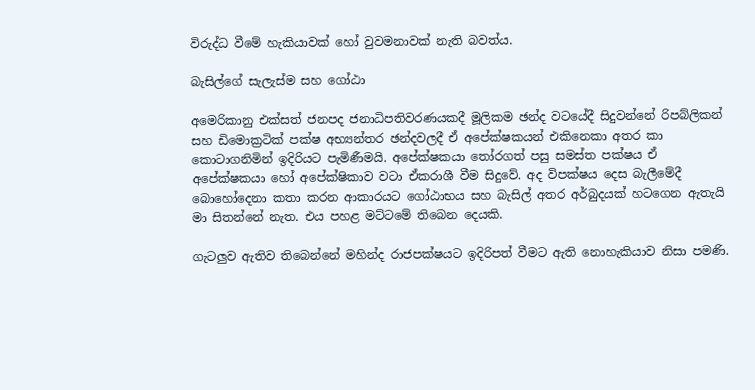විරුද්ධ වීමේ හැකියාවක් හෝ වුවමනාවක් නැති බවත්ය.

බැසිල්ගේ සැලැස්ම සහ ගෝඨා

අමෙරිකානු එක්සත් ජනපද ජනාධිපතිවරණයකදී මූලිකම ඡන්ද වටයේදී සිදුවන්නේ රිපබ්ලිකන් සහ ඩිමොක්‍රටික් පක්ෂ අභ්‍යන්තර ඡන්දවලදී ඒ අපේක්ෂකයන් එකිනෙකා අතර කා කොටාගනිමින් ඉදිරියට පැමිණීමයි. අපේක්ෂකයා තෝරගත් පසු සමස්ත පක්ෂය ඒ අපේක්ෂකයා හෝ අපේක්ෂිකාව වටා ඒකරාශී වීම සිදුවේ. අද විපක්ෂය දෙස බැලීමේදී බොහෝදෙනා කතා කරන ආකාරයට ගෝඨාභය සහ බැසිල් අතර අර්බුදයක් හටගෙන ඇතැයි මා සිතන්නේ නැත. එය පහළ මට්ටමේ තිබෙන දෙයකි.

ගැටලුව ඇතිව තිබෙන්නේ මහින්ද රාජපක්ෂයට ඉදිරිපත් වීමට ඇති නොහැකියාව නිසා පමණි.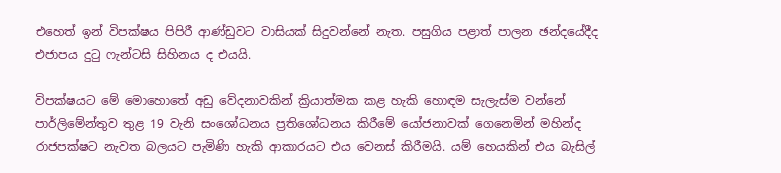එහෙත් ඉන් විපක්ෂය පිපිරී ආණ්ඩුවට වාසියක් සිදුවන්නේ නැත. පසුගිය පළාත් පාලන ඡන්දයේදීද එජාපය දුටු ෆැන්ටසි සිහිනය ද එයයි.

විපක්ෂයට මේ මොහොතේ අඩු වේදනාවකින් ක්‍රියාත්මක කළ හැකි හොඳම සැලැස්ම වන්නේ පාර්ලිමේන්තුව තුළ 19 වැනි සංශෝධනය ප්‍රතිශෝධනය කිරීමේ යෝජනාවක් ගෙනෙමින් මහින්ද රාජපක්ෂට නැවත බලයට පැමිණි හැකි ආකාරයට එය වෙනස් කිරීමයි. යම් හෙයකින් එය බැසිල්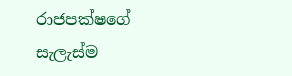රාජපක්ෂගේ සැලැස්ම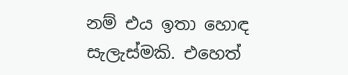නම් එය ඉතා හොඳ සැලැස්මකි. එහෙත්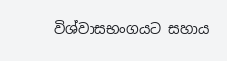විශ්වාසභංගයට සහාය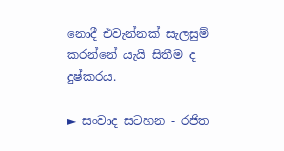නොදී එවැන්නක් සැලසුම් කරන්නේ යැයි සිතීම ද දුෂ්කරය.

► සංවාද සටහන - රජිත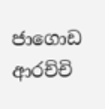ජාගොඩ ආරච්චි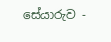සේයාරුව -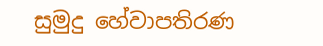සුමුදු හේවාපතිරණ